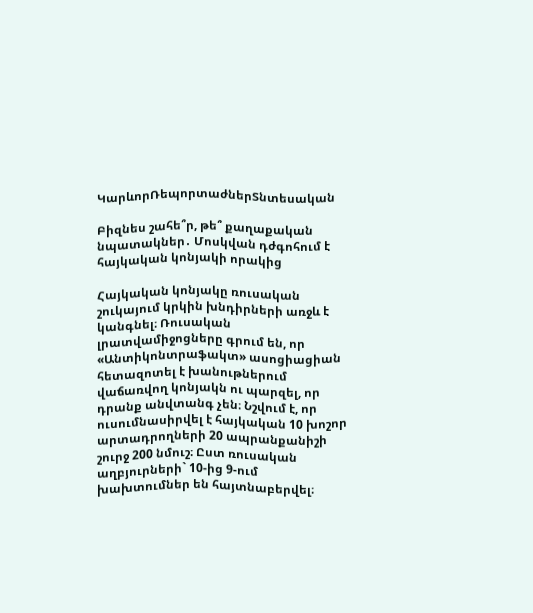ԿարևորՌեպորտաժներՏնտեսական

Բիզնես շահե՞ր, թե՞ քաղաքական նպատակներ․ Մոսկվան դժգոհում է հայկական կոնյակի որակից

Հայկական կոնյակը ռուսական շուկայում կրկին խնդիրների առջև է կանգնել։ Ռուսական լրատվամիջոցները գրում են, որ «Անտիկոնտրաֆակտ» ասոցիացիան հետազոտել է խանութներում վաճառվող կոնյակն ու պարզել, որ  դրանք անվտանգ չեն։ Նշվում է, որ ուսումնասիրվել է հայկական 10 խոշոր արտադրողների 20 ապրանքանիշի շուրջ 200 նմուշ։ Ըստ ռուսական աղբյուրների` 10-ից 9-ում խախտումներ են հայտնաբերվել։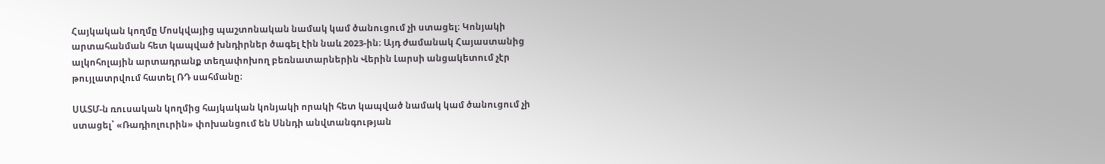Հայկական կողմը Մոսկվայից պաշտոնական նամակ կամ ծանուցում չի ստացել։ Կոնյակի արտահանման հետ կապված խնդիրներ ծագել էին նաև 2023-ին։ Այդ ժամանակ Հայաստանից ալկոհոլային արտադրանք տեղափոխող բեռնատարներին Վերին Լարսի անցակետում չէր թույլատրվում հատել ՌԴ սահմանը։

ՍԱՏՄ-ն ռուսական կողմից հայկական կոնյակի որակի հետ կապված նամակ կամ ծանուցում չի ստացել՝ «Ռադիոլուրին» փոխանցում են Սննդի անվտանգության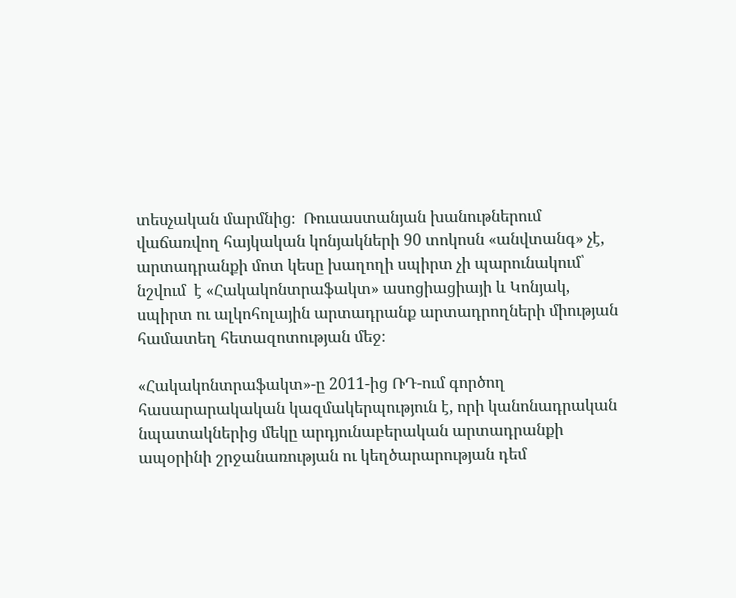տեսչական մարմնից։  Ռուսաստանյան խանութներում վաճառվող հայկական կոնյակների 90 տոկոսն «անվտանգ» չէ, արտադրանքի մոտ կեսը խաղողի սպիրտ չի պարունակում՝  նշվում  է «Հակակոնտրաֆակտ» ասոցիացիայի և Կոնյակ, սպիրտ ու ալկոհոլային արտադրանք արտադրողների միության համատեղ հետազոտության մեջ։

«Հակակոնտրաֆակտ»-ը 2011-ից ՌԴ-ում գործող հասարարակական կազմակերպություն է, որի կանոնադրական նպատակներից մեկը արդյունաբերական արտադրանքի ապօրինի շրջանառության ու կեղծարարության դեմ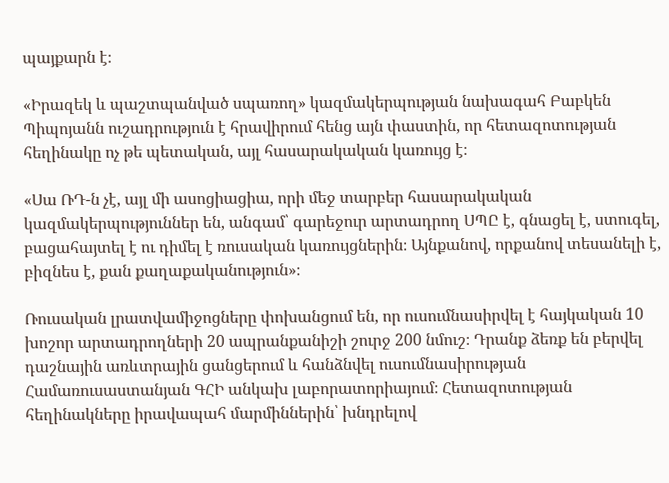պայքարն է։

«Իրազեկ և պաշտպանված սպառող» կազմակերպության նախագահ Բաբկեն Պիպոյանն ուշադրություն է հրավիրում հենց այն փաստին, որ հետազոտության հեղինակը ոչ թե պետական, այլ հասարակական կառույց է։

«Սա ՌԴ-ն չէ, այլ մի ասոցիացիա, որի մեջ տարբեր հասարակական կազմակերպություններ են, անգամ՝ գարեջուր արտադրող ՍՊԸ է, գնացել է, ստուգել, բացահայտել է ու դիմել է ռուսական կառույցներին։ Այնքանով, որքանով տեսանելի է, բիզնես է, քան քաղաքականություն»։

Ռուսական լրատվամիջոցները փոխանցում են, որ ուսումնասիրվել է հայկական 10 խոշոր արտադրողների 20 ապրանքանիշի շուրջ 200 նմուշ։ Դրանք ձեռք են բերվել դաշնային առևտրային ցանցերում և հանձնվել ուսումնասիրության Համառուսաստանյան ԳՀԻ անկախ լաբորատորիայում։ Հետազոտության հեղինակները իրավապահ մարմիններին՝ խնդրելով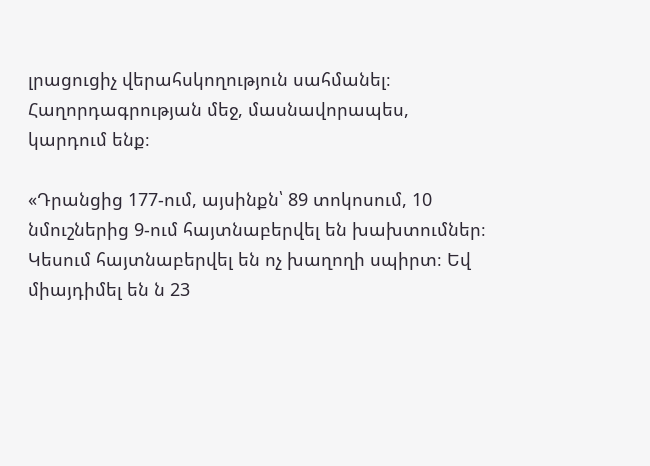լրացուցիչ վերահսկողություն սահմանել։ Հաղորդագրության մեջ, մասնավորապես, կարդում ենք։

«Դրանցից 177-ում, այսինքն՝ 89 տոկոսում, 10 նմուշներից 9-ում հայտնաբերվել են խախտումներ։ Կեսում հայտնաբերվել են ոչ խաղողի սպիրտ։ Եվ միայդիմել են ն 23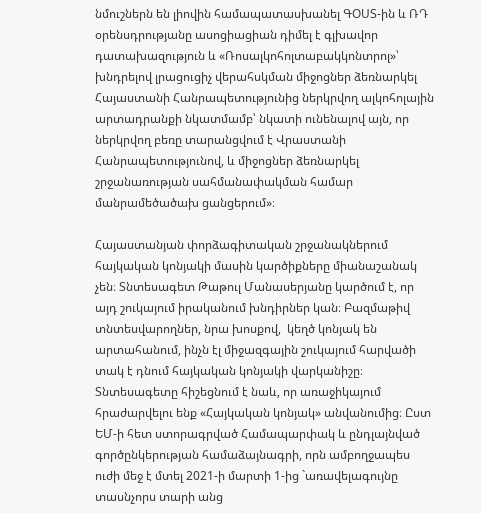նմուշներն են լիովին համապատասխանել ԳՕՍՏ-ին և ՌԴ օրենսդրությանը ասոցիացիան դիմել է գլխավոր դատախազություն և «Ռոսալկոհոլտաբակկոնտրոլ»՝ խնդրելով լրացուցիչ վերահսկման միջոցներ ձեռնարկել Հայաստանի Հանրապետությունից ներկրվող ալկոհոլային արտադրանքի նկատմամբ՝ նկատի ունենալով այն, որ ներկրվող բեռը տարանցվում է Վրաստանի Հանրապետությունով, և միջոցներ ձեռնարկել շրջանառության սահմանափակման համար մանրամեծածախ ցանցերում»։

Հայաստանյան փորձագիտական շրջանակներում հայկական կոնյակի մասին կարծիքները միանաշանակ չեն։ Տնտեսագետ Թաթուլ Մանասերյանը կարծում է, որ այդ շուկայում իրականում խնդիրներ կան։ Բազմաթիվ տնտեսվարողներ, նրա խոսքով,  կեղծ կոնյակ են արտահանում, ինչն էլ միջազգային շուկայում հարվածի տակ է դնում հայկական կոնյակի վարկանիշը։ Տնտեսագետը հիշեցնում է նաև, որ առաջիկայում հրաժարվելու ենք «Հայկական կոնյակ» անվանումից։ Ըստ ԵՄ-ի հետ ստորագրված Համապարփակ և ընդլայնված գործընկերության համաձայնագրի, որն ամբողջապես ուժի մեջ է մտել 2021-ի մարտի 1-ից `առավելագույնը տասնչորս տարի անց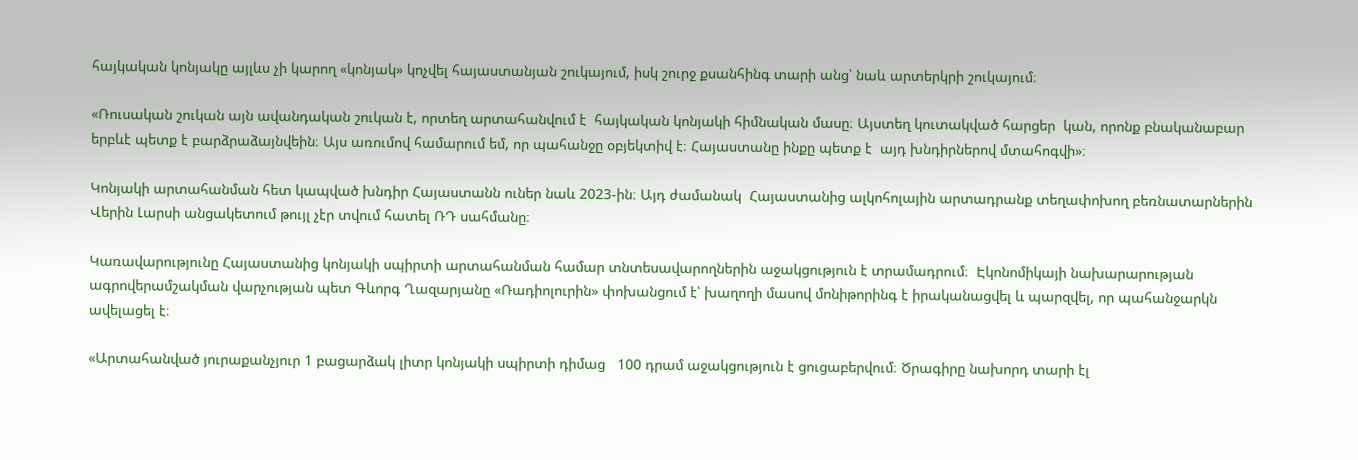հայկական կոնյակը այլևս չի կարող «կոնյակ» կոչվել հայաստանյան շուկայում, իսկ շուրջ քսանհինգ տարի անց՝ նաև արտերկրի շուկայում։

«Ռուսական շուկան այն ավանդական շուկան է, որտեղ արտահանվում է  հայկական կոնյակի հիմնական մասը։ Այստեղ կուտակված հարցեր  կան, որոնք բնականաբար երբևէ պետք է բարձրաձայնվեին։ Այս առումով համարում եմ, որ պահանջը օբյեկտիվ է։ Հայաստանը ինքը պետք է  այդ խնդիրներով մտահոգվի»։

Կոնյակի արտահանման հետ կապված խնդիր Հայաստանն ուներ նաև 2023-ին։ Այդ ժամանակ  Հայաստանից ալկոհոլային արտադրանք տեղափոխող բեռնատարներին Վերին Լարսի անցակետում թույլ չէր տվում հատել ՌԴ սահմանը։

Կառավարությունը Հայաստանից կոնյակի սպիրտի արտահանման համար տնտեսավարողներին աջակցություն է տրամադրում։  Էկոնոմիկայի նախարարության ագրովերամշակման վարչության պետ Գևորգ Ղազարյանը «Ռադիոլուրին» փոխանցում է՝ խաղողի մասով մոնիթորինգ է իրականացվել և պարզվել, որ պահանջարկն ավելացել է։

«Արտահանված յուրաքանչյուր 1 բացարձակ լիտր կոնյակի սպիրտի դիմաց   100 դրամ աջակցություն է ցուցաբերվում։ Ծրագիրը նախորդ տարի էլ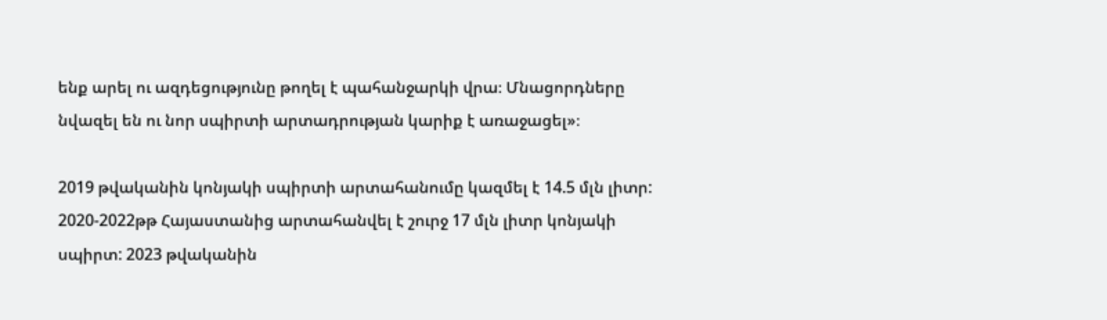ենք արել ու ազդեցությունը թողել է պահանջարկի վրա։ Մնացորդները նվազել են ու նոր սպիրտի արտադրության կարիք է առաջացել»։

2019 թվականին կոնյակի սպիրտի արտահանումը կազմել է 14.5 մլն լիտր: 2020-2022թթ Հայաստանից արտահանվել է շուրջ 17 մլն լիտր կոնյակի սպիրտ: 2023 թվականին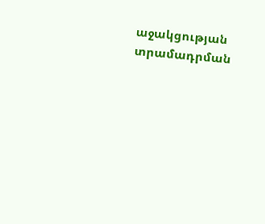աջակցության տրամադրման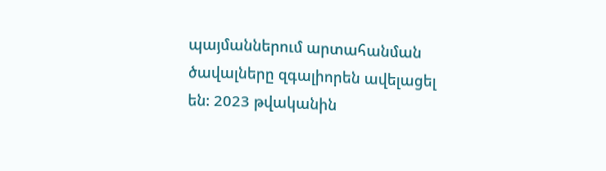պայմաններում արտահանման ծավալները զգալիորեն ավելացել են: 2023 թվականին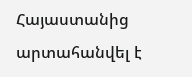Հայաստանից արտահանվել է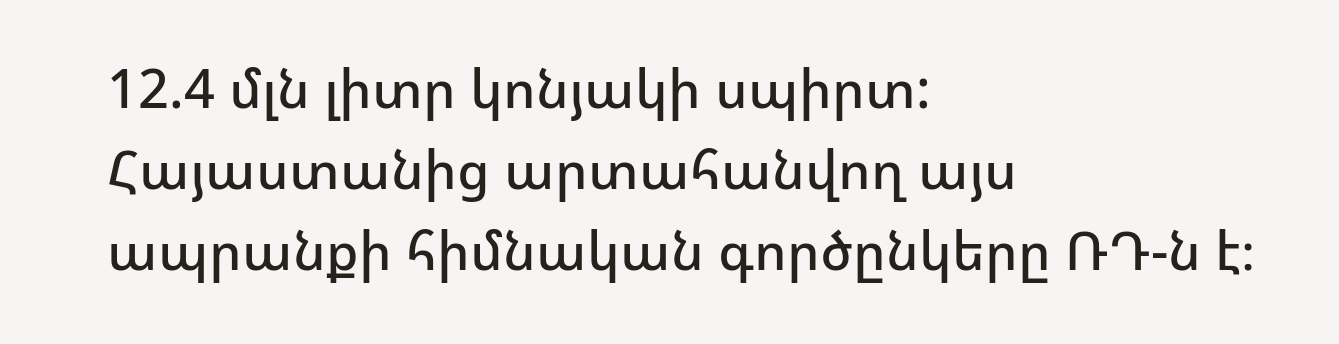12.4 մլն լիտր կոնյակի սպիրտ: Հայաստանից արտահանվող այս ապրանքի հիմնական գործընկերը ՌԴ-ն է։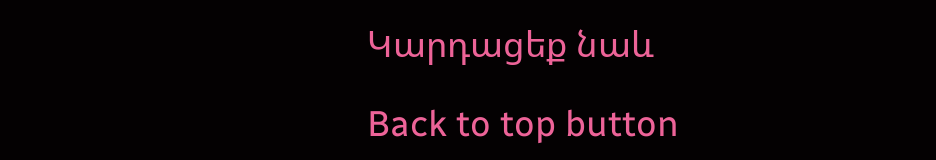Կարդացեք նաև

Back to top button